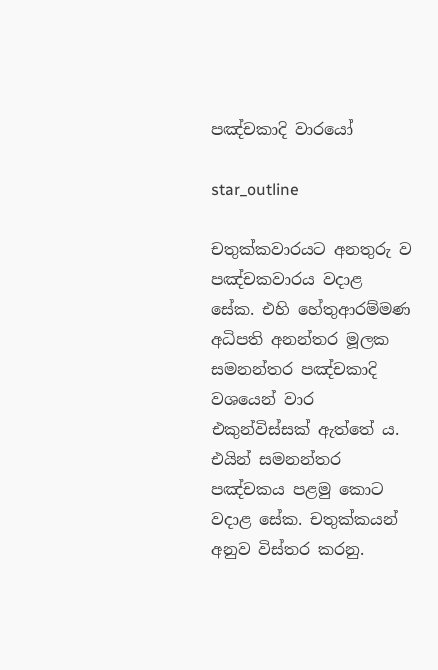පඤ්චකාදි වාරයෝ

star_outline

චතුක්කවාරයට අනතුරු ව පඤ්චකවාරය වදාළ සේක. එහි හේතුආරම්මණ අධිපති අනන්තර මූලක සමනන්තර පඤ්චකාදි වශයෙන් වාර එකුන්විස්සක් ඇත්තේ ය. එයින් සමනන්තර පඤ්චකය පළමු කොට වදාළ සේක. චතුක්කයන් අනුව විස්තර කරනු.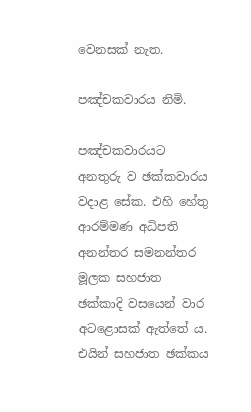වෙනසක් නැත.

පඤ්චකවාරය නිමි.

පඤ්චකවාරයට අනතුරු ව ඡක්කවාරය වදාළ සේක. එහි හේතු ආරම්මණ අධිපති අනන්තර සමනන්තර මූලක සහජාත ඡක්කාදි වසයෙන් වාර අටළොසක් ඇත්තේ ය. එයින් සහජාත ඡක්කය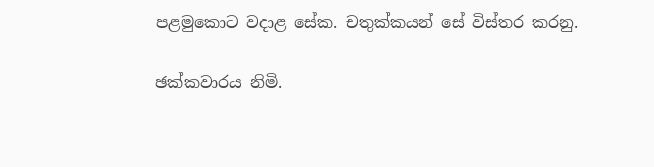පළමුකොට වදාළ සේක. චතුක්කයන් සේ විස්තර කරනු.

ඡක්කවාරය නිමි.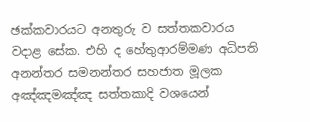ඡක්කවාරයට අනතුරු ව සත්තකවාරය වදාළ සේක. එහි ද හේතුආරම්මණ අධිපති අනන්තර සමනන්තර සහජාත මූලක අඤ්ඤමඤ්ඤ සත්තකාදි වශයෙන්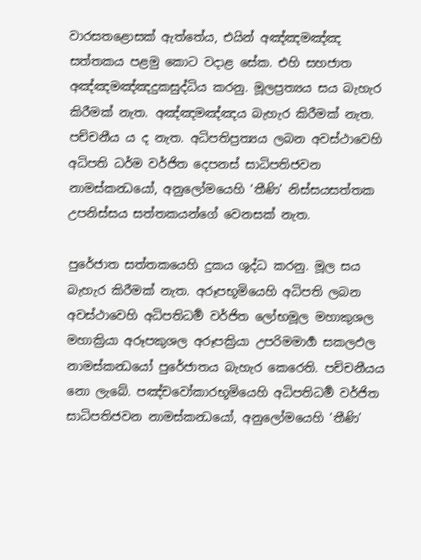වාරසතළොසක් ඇත්තේය, එයින් අඤ්ඤමඤ්ඤ සත්තකය පළමු කොට වදාළ සේක. එහි සහජාත අඤ්ඤමඤ්ඤදුකසුද්ධිය කරනු. මූලප්‍රත්‍යය සය බැහැර කිරීමක් නැත. අඤ්ඤමඤ්ඤය බැහැර කිරීමක් නැත. පච්චනීය ය ද නැත. අධිපතිප්‍රත්‍යය ලබන අවස්ථාවෙහි අධිපති ධර්ම වර්ජිත දෙපනස් සාධිපතිජවන නාමස්කන්‍ධයෝ, අනුලෝමයෙහි ‘තීණි’ නිස්සයසත්තක උපනිස්සය සත්තකයන්ගේ වෙනසක් නැත.

පුරේජාත සත්තකයෙහි දුකය ශුද්ධ කරනු. මූල සය බැහැර කිරීමක් නැත. අරූපභූමියෙහි අධිපති ලබන අවස්ථාවෙහි අධිපතිධර්‍ම වර්ජිත ලෝභමූල මහාකුශල මහාක්‍රියා අරූපකුශල අරූපක්‍රියා උපරිමමාර්‍ග සකලඵල නාමස්කන්‍ධයෝ පුරේජාතය බැහැර කෙරෙති. පච්චනීයය නො ලැබේ. පඤ්චවෝකාරභූමියෙහි අධිපතිධර්‍ම වර්ජිත සාධිපතිජවන නාමස්කන්‍ධයෝ, අනුලෝමයෙහි ‘තීණි’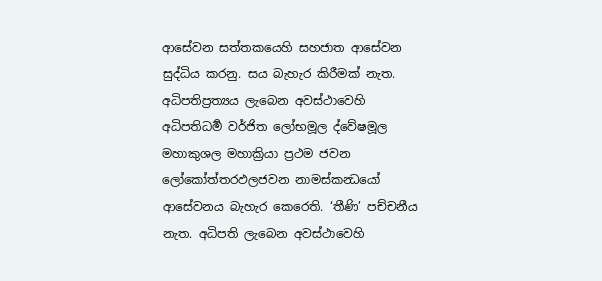ආසේවන සත්තකයෙහි සහජාත ආසේවන සුද්ධිය කරනු. සය බැහැර කිරීමක් නැත. අධිපතිප්‍රත්‍යය ලැබෙන අවස්ථාවෙහි අධිපතිධර්‍ම වර්ජිත ලෝභමූල ද්වේෂමූල මහාකුශල මහාක්‍රියා ප්‍රථම ජවන ලෝකෝත්තරඵලජවන නාමස්කන්‍ධයෝ ආසේවනය බැහැර කෙරෙති. ‘තීණි’ පච්චනීය නැත. අධිපති ලැබෙන අවස්ථාවෙහි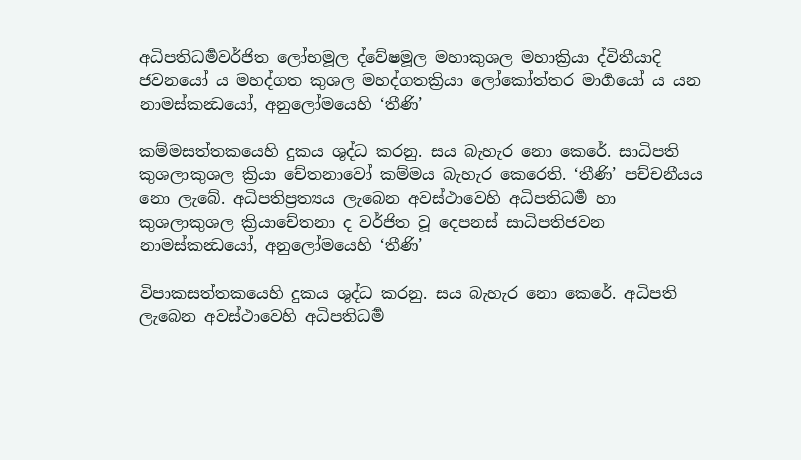අධිපතිධර්‍මවර්ජිත ලෝභමූල ද්වේෂමූල මහාකුශල මහාක්‍රියා ද්විතීයාදි ජවනයෝ ය මහද්ගත කුශල මහද්ගතක්‍රියා ලෝකෝත්තර මාර්‍ගයෝ ය යන නාමස්කන්‍ධයෝ, අනුලෝමයෙහි ‘තීණි’

කම්මසත්තකයෙහි දුකය ශුද්ධ කරනු. සය බැහැර නො කෙරේ. සාධිපති කුශලාකුශල ක්‍රියා චේතනාවෝ කම්මය බැහැර කෙරෙති. ‘තීණි’ පච්චනීයය නො ලැබේ. අධිපතිප්‍රත්‍යය ලැබෙන අවස්ථාවෙහි අධිපතිධර්‍ම හා කුශලාකුශල ක්‍රියාචේතනා ද වර්ජිත වූ දෙපනස් සාධිපතිජවන නාමස්කන්‍ධයෝ, අනුලෝමයෙහි ‘තීණි’

විපාකසත්තකයෙහි දුකය ශුද්ධ කරනු. සය බැහැර නො කෙරේ. අධිපති ලැබෙන අවස්ථාවෙහි අධිපතිධර්‍ම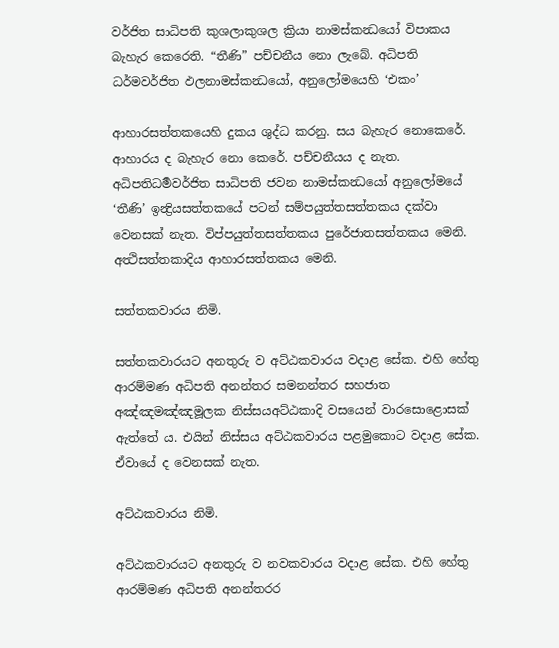වර්ජිත සාධිපති කුශලාකුශල ක්‍රියා නාමස්කන්‍ධයෝ විපාකය බැහැර කෙරෙති. “තීණි” පච්චනීය නො ලැබේ. අධිපති ධර්මවර්ජිත ඵලනාමස්කන්‍ධයෝ, අනුලෝමයෙහි ‘එකං’

ආහාරසත්තකයෙහි දුකය ශුද්ධ කරනු. සය බැහැර නොකෙරේ. ආහාරය ද බැහැර නො කෙරේ. පච්චනීයය ද නැත. අධිපතිධර්‍මවර්ජිත සාධිපති ජවන නාමස්කන්‍ධයෝ අනුලෝමයේ ‘තීණි’ ඉන්‍ද්‍රියසත්තකයේ පටන් සම්පයුත්තසත්තකය දක්වා වෙනසක් නැත. විප්පයුත්තසත්තකය පුරේජාතසත්තකය මෙනි. අත්‍ථිසත්තකාදිය ආහාරසත්තකය මෙනි.

සත්තකවාරය නිමි.

සත්තකවාරයට අනතුරු ව අට්ඨකවාරය වදාළ සේක. එහි හේතු ආරම්මණ අධිපති අනන්තර සමනන්තර සහජාත අඤ්ඤමඤ්ඤමූලක නිස්සයඅට්ඨකාදි වසයෙන් වාරසොළොසක් ඇත්තේ ය. එයින් නිස්සය අට්ඨකවාරය පළමුකොට වදාළ සේක. ඒවායේ ද වෙනසක් නැත.

අට්ඨකවාරය නිමි.

අට්ඨකවාරයට අනතුරු ව නවකවාරය වදාළ සේක. එහි හේතු ආරම්මණ අධිපති අනන්තරර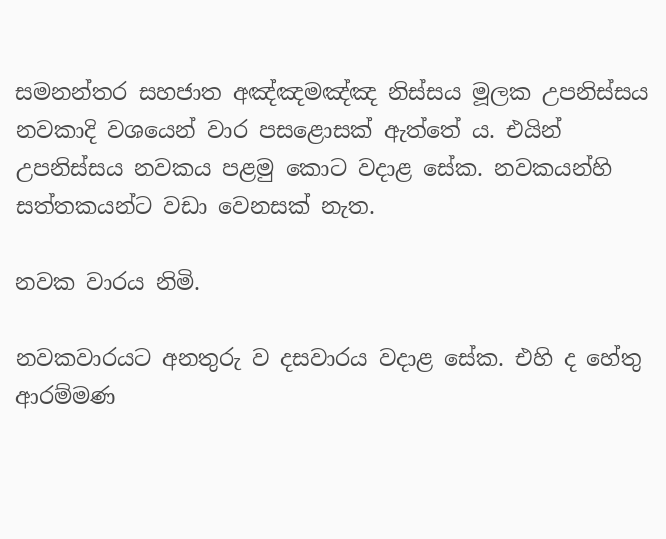සමනන්තර සහජාත අඤ්ඤමඤ්ඤ නිස්සය මූලක උපනිස්සය නවකාදි වශයෙන් වාර පසළොසක් ඇත්තේ ය. එයින් උපනිස්සය නවකය පළමු කොට වදාළ සේක. නවකයන්හි සත්තකයන්ට වඩා වෙනසක් නැත.

නවක වාරය නිමි.

නවකවාරයට අනතුරු ව දසවාරය වදාළ සේක. එහි ද හේතු ආරම්මණ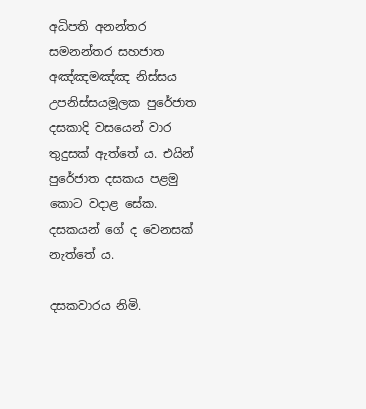අධිපති අනන්තර සමනන්තර සහජාත අඤ්ඤමඤ්ඤ නිස්සය උපනිස්සයමූලක පුරේජාත දසකාදි වසයෙන් වාර තුදුසක් ඇත්තේ ය. එයින් පුරේජාත දසකය පළමු කොට වදාළ සේක. දසකයන් ගේ ද වෙනසක් නැත්තේ ය.

දසකවාරය නිමි.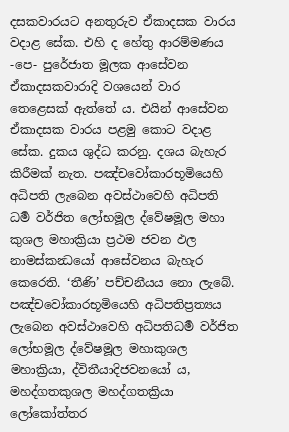දසකවාරයට අනතුරුව ඒකාදසක වාරය වදාළ සේක. එහි ද හේතු ආරම්මණය -පෙ- පුරේජාත මූලක ආසේවන ඒකාදසකවාරාදි වශයෙන් වාර තෙළෙසක් ඇත්තේ ය. එයින් ආසේවන ඒකාදසක වාරය පළමු කොට වදාළ සේක. දුකය ශුද්ධ කරනු. දශය බැහැර කිරීමක් නැත. පඤ්චවෝකාරභූමියෙහි අධිපති ලැබෙන අවස්ථාවෙහි අධිපති ධර්‍ම වර්ජිත ලෝභමූල ද්වේෂමූල මහා කුශල මහාක්‍රියා ප්‍රථම ජවන ඵල නාමස්කන්‍ධයෝ ආසේවනය බැහැර කෙරෙති. ‘තීණි’ පච්චනීයය නො ලැබේ. පඤ්චවෝකාරභූමියෙහි අධිපතිප්‍රත්‍යය ලැබෙන අවස්ථාවෙහි අධිපතිධර්‍ම වර්ජිත ලෝභමූල ද්වේෂමූල මහාකුශල මහාක්‍රියා, ද්විතීයාදිජවනයෝ ය, මහද්ගතකුශල මහද්ගතක්‍රියා ලෝකෝත්තර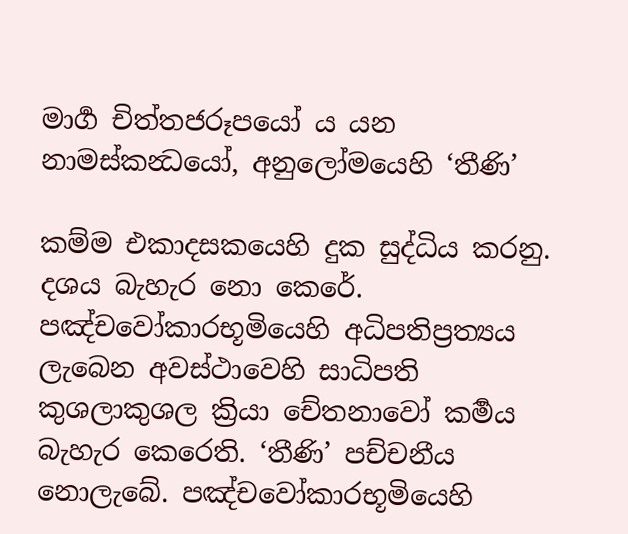මාර්‍ග චිත්තජරූපයෝ ය යන නාමස්කන්‍ධයෝ, අනුලෝමයෙහි ‘තීණි’

කම්ම එකාදසකයෙහි දුක සුද්ධිය කරනු. දශය බැහැර නො කෙරේ. පඤ්චවෝකාරභූමියෙහි අධිපතිප්‍රත්‍යය ලැබෙන අවස්ථාවෙහි සාධිපති කුශලාකුශල ක්‍රියා චේතනාවෝ කර්‍මය බැහැර කෙරෙති. ‘තීණි’ පච්චනීය නොලැබේ. පඤ්චවෝකාරභූමියෙහි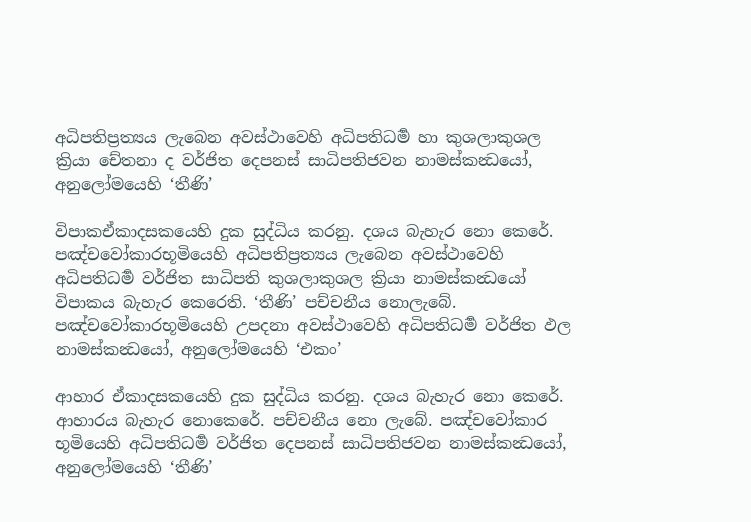අධිපතිප්‍රත්‍යය ලැබෙන අවස්ථාවෙහි අධිපතිධර්‍ම හා කුශලාකුශල ක්‍රියා චේතනා ද වර්ජිත දෙපනස් සාධිපතිජවන නාමස්කන්‍ධයෝ, අනුලෝමයෙහි ‘තීණි’

විපාකඒකාදසකයෙහි දුක සුද්ධිය කරනු. දශය බැහැර නො කෙරේ. පඤ්චවෝකාරභූමියෙහි අධිපතිප්‍රත්‍යය ලැබෙන අවස්ථාවෙහි අධිපතිධර්‍ම වර්ජිත සාධිපති කුශලාකුශල ක්‍රියා නාමස්කන්‍ධයෝ විපාකය බැහැර කෙරෙති. ‘තීණි’ පච්චනීය නොලැබේ. පඤ්චවෝකාරභූමියෙහි උපදනා අවස්ථාවෙහි අධිපතිධර්‍ම වර්ජිත ඵල නාමස්කන්‍ධයෝ, අනුලෝමයෙහි ‘එකං’

ආහාර ඒකාදසකයෙහි දුක සුද්ධිය කරනු. දශය බැහැර නො කෙරේ. ආහාරය බැහැර නොකෙරේ. පච්චනීය නො ලැබේ. පඤ්චවෝකාර භූමියෙහි අධිපතිධර්‍ම වර්ජිත දෙපනස් සාධිපතිජවන නාමස්කන්‍ධයෝ, අනුලෝමයෙහි ‘තීණි’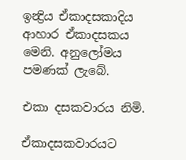ඉන්‍ද්‍රිය ඒකාදසකාදිය ආහාර ඒකාදසකය මෙනි. අනුලෝමය පමණක් ලැබේ.

එකා දසකවාරය නිමි.

ඒකාදසකවාරයට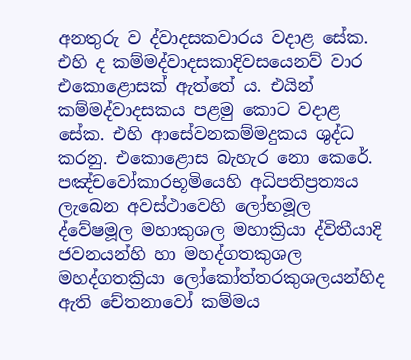අනතුරු ව ද්වාදසකවාරය වදාළ සේක. එහි ද කම්මද්වාදසකාදිවසයෙනව් වාර එකොළොසක් ඇත්තේ ය. එයින් කම්මද්වාදසකය පළමු කොට වදාළ සේක. එහි ආසේවනකම්මදුකය ශුද්ධ කරනු. එකොළොස බැහැර නො කෙරේ. පඤ්චවෝකාරභූමියෙහි අධිපතිප්‍රත්‍යය ලැබෙන අවස්ථාවෙහි ලෝභමූල ද්වේෂමූල මහාකුශල මහාක්‍රියා ද්විතීයාදි ජවනයන්හි හා මහද්ගතකුශල මහද්ගතක්‍රියා ලෝකෝත්තරකුශලයන්හිද ඇති චේතනාවෝ කම්මය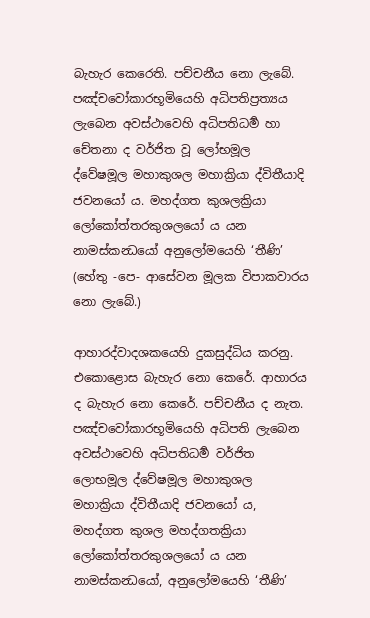බැහැර කෙරෙති. පච්චනීය නො ලැබේ. පඤ්චවෝකාරභූමියෙහි අධිපතිප්‍රත්‍යය ලැබෙන අවස්ථාවෙහි අධිපතිධර්‍ම හා චේතනා ද වර්ජිත වූ ලෝභමූල ද්වේෂමූල මහාකුශල මහාක්‍රියා ද්විතීයාදි ජවනයෝ ය. මහද්ගත කුශලක්‍රියා ලෝකෝත්තරකුශලයෝ ය යන නාමස්කන්‍ධයෝ අනුලෝමයෙහි ‘තීණි’ (හේතු -පෙ- ආසේවන මූලක විපාකවාරය නො ලැබේ.)

ආහාරද්වාදශකයෙහි දුකසුද්ධිය කරනු. එකොළොස බැහැර නො කෙරේ. ආහාරය ද බැහැර නො කෙරේ. පච්චනීය ද නැත. පඤ්චවෝකාරභූමියෙහි අධිපති ලැබෙන අවස්ථාවෙහි අධිපතිධර්‍ම වර්ජිත ලොභමූල ද්වේෂමූල මහාකුශල මහාක්‍රියා ද්විතීයාදි ජවනයෝ ය, මහද්ගත කුශල මහද්ගතක්‍රියා ලෝකෝත්තරකුශලයෝ ය යන නාමස්කන්‍ධයෝ, අනුලෝමයෙහි ‘තීණි’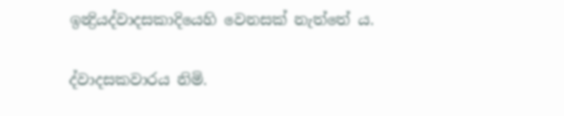ඉන්‍ද්‍රියද්වාදසකාදියෙහි වෙනසක් නැත්තේ ය.

ද්වාදසකවාරය නිමි.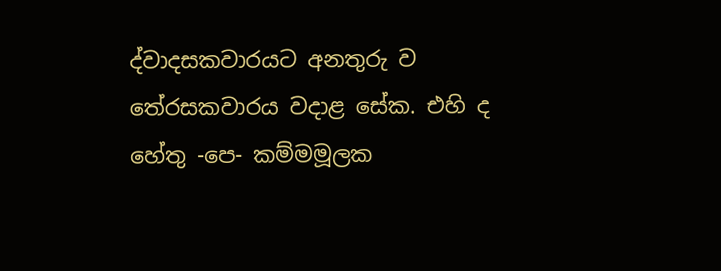ද්වාදසකවාරයට අනතුරු ව තේරසකවාරය වදාළ සේක. එහි ද හේතු -පෙ- කම්මමූලක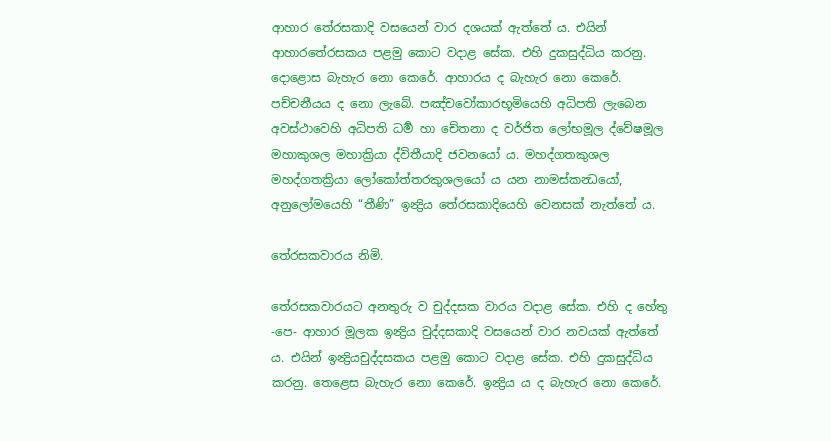ආහාර තේරසකාදි වසයෙන් වාර දශයක් ඇත්තේ ය. එයින් ආහාරතේරසකය පළමු කොට වදාළ සේක. එහි දුකසුද්ධිය කරනු. දොළොස බැහැර නො කෙරේ. ආහාරය ද බැහැර නො කෙරේ. පච්චනීයය ද නො ලැබේ. පඤ්චවෝකාරභූමියෙහි අධිපති ලැබෙන අවස්ථාවෙහි අධිපති ධර්‍ම හා චේතනා ද වර්ජිත ලෝභමූල ද්වේෂමූල මහාකුශල මහාක්‍රියා ද්විතීයාදි ජවනයෝ ය. මහද්ගතකුශල මහද්ගතක්‍රියා ලෝකෝත්තරකුශලයෝ ය යන නාමස්කන්‍ධයෝ, අනුලෝමයෙහි “තීණි” ඉන්‍ද්‍රිය තේරසකාදියෙහි වෙනසක් නැත්තේ ය.

තේරසකවාරය නිමි.

තේරසකවාරයට අනතුරු ව චුද්දසක වාරය වදාළ සේක. එහි ද හේතු -පෙ- ආහාර මූලක ඉන්‍ද්‍රිය චුද්දසකාදි වසයෙන් වාර නවයක් ඇත්තේ ය. එයින් ඉන්‍ද්‍රියචුද්දසකය පළමු කොට වදාළ සේක. එහි දුකසුද්ධිය කරනු. තෙළෙස බැහැර නො කෙරේ. ඉන්‍ද්‍රිය ය ද බැහැර නො කෙරේ.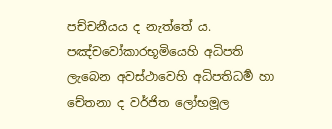පච්චනීයය ද නැත්තේ ය. පඤ්චවෝකාරභූමියෙහි අධිපති ලැබෙන අවස්ථාවෙහි අධිපතිධර්‍ම හා චේතනා ද වර්ජිත ලෝභමූල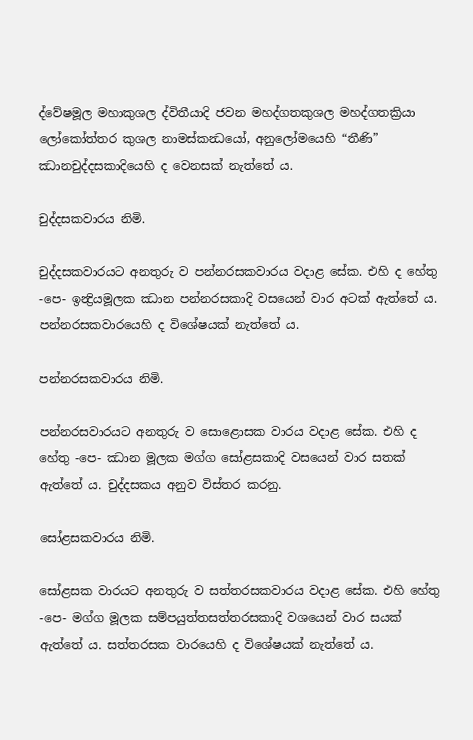ද්වේෂමූල මහාකුශල ද්විතීයාදි ජවන මහද්ගතකුශල මහද්ගතක්‍රියා ලෝකෝත්තර කුශල නාමස්කන්‍ධයෝ, අනුලෝමයෙහි “තීණි” ඣානචුද්දසකාදියෙහි ද වෙනසක් නැත්තේ ය.

චුද්දසකවාරය නිමි.

චුද්දසකවාරයට අනතුරු ව පන්නරසකවාරය වදාළ සේක. එහි ද හේතු -පෙ- ඉන්‍ද්‍රියමූලක ඣාන පන්නරසකාදි වසයෙන් වාර අටක් ඇත්තේ ය. පන්නරසකවාරයෙහි ද විශේෂයක් නැත්තේ ය.

පන්නරසකවාරය නිමි.

පන්නරසවාරයට අනතුරු ව සොළොසක වාරය වදාළ සේක. එහි ද හේතු -පෙ- ඣාන මූලක මග්ග සෝළසකාදි වසයෙන් වාර සතක් ඇත්තේ ය. චුද්දසකය අනුව විස්තර කරනු.

සෝළසකවාරය නිමි.

සෝළසක වාරයට අනතුරු ව සත්තරසකවාරය වදාළ සේක. එහි හේතු -පෙ- මග්ග මූලක සම්පයුත්තසත්තරසකාදි වශයෙන් වාර සයක් ඇත්තේ ය. සත්තරසක වාරයෙහි ද විශේෂයක් නැත්තේ ය.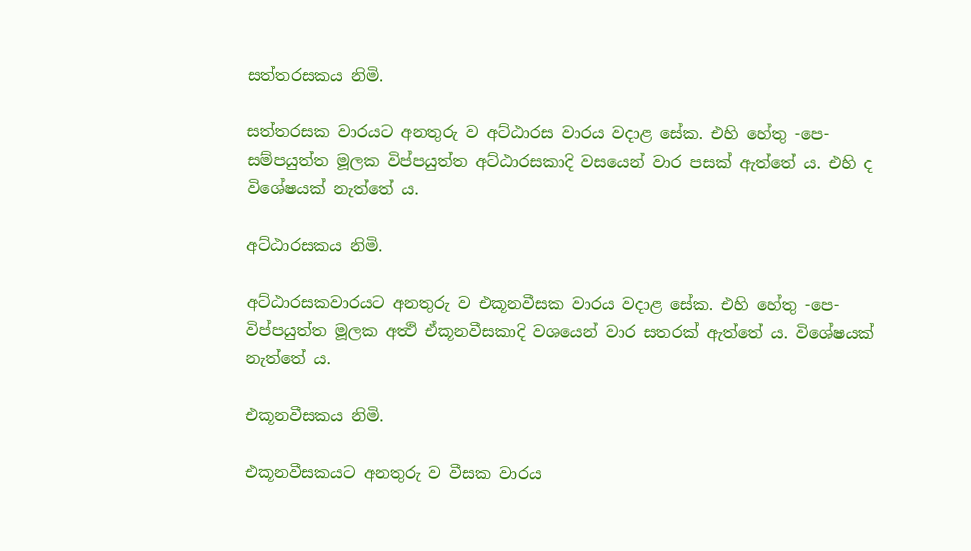සත්තරසකය නිමි.

සත්තරසක වාරයට අනතුරු ව අට්ඨාරස වාරය වදාළ සේක. එහි හේතු -පෙ- සම්පයුත්ත මූලක විප්පයුත්ත අට්ඨාරසකාදි වසයෙන් වාර පසක් ඇත්තේ ය. එහි ද විශේෂයක් නැත්තේ ය.

අට්ඨාරසකය නිමි.

අට්ඨාරසකවාරයට අනතුරු ව එකූනවීසක වාරය වදාළ සේක. එහි හේතු -පෙ- විප්පයුත්ත මූලක අත්‍ථි ඒකූනවීසකාදි වශයෙන් වාර සතරක් ඇත්තේ ය. විශේෂයක් නැත්තේ ය.

එකූනවීසකය නිමි.

එකූනවීසකයට අනතුරු ව වීසක වාරය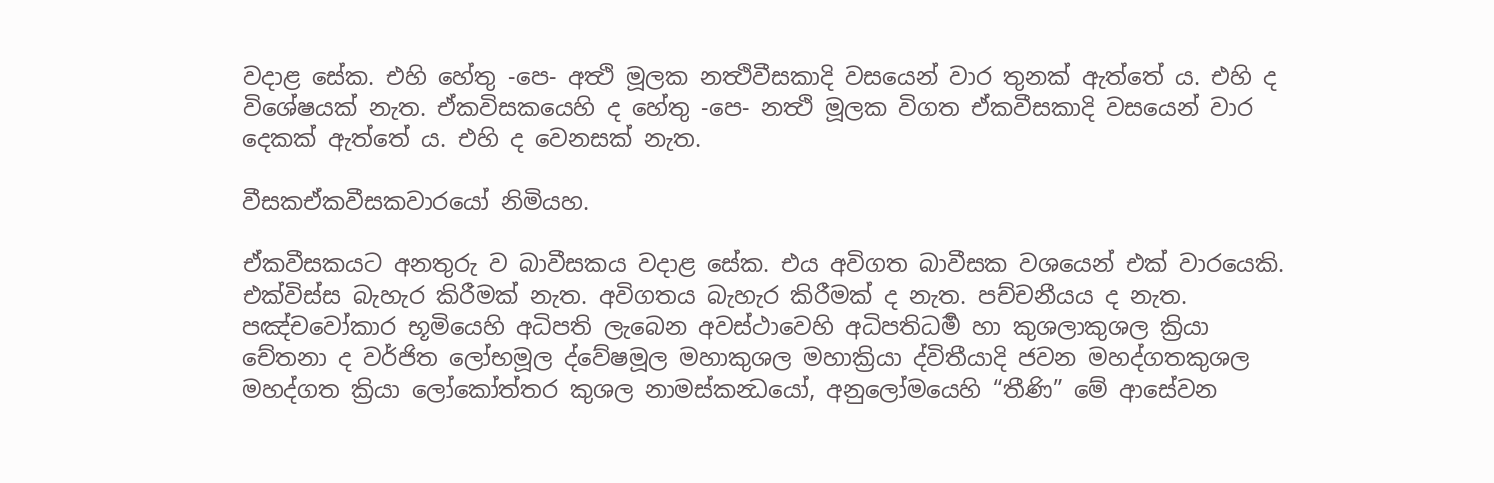වදාළ සේක. එහි හේතු -පෙ- අත්‍ථි මූලක නත්‍ථිවීසකාදි වසයෙන් වාර තුනක් ඇත්තේ ය. එහි ද විශේෂයක් නැත. ඒකවිසකයෙහි ද හේතු -පෙ- නත්‍ථි මූලක විගත ඒකවීසකාදි වසයෙන් වාර දෙකක් ඇත්තේ ය. එහි ද වෙනසක් නැත.

වීසකඒකවීසකවාරයෝ නිමියහ.

ඒකවීසකයට අනතුරු ව බාවීසකය වදාළ සේක. එය අවිගත බාවීසක වශයෙන් එක් වාරයෙකි. එක්විස්ස බැහැර කිරීමක් නැත. අවිගතය බැහැර කිරීමක් ද නැත. පච්චනීයය ද නැත. පඤ්චවෝකාර භූමියෙහි අධිපති ලැබෙන අවස්ථාවෙහි අධිපතිධර්‍ම හා කුශලාකුශල ක්‍රියා චේතනා ද වර්ජිත ලෝභමූල ද්වේෂමූල මහාකුශල මහාක්‍රියා ද්විතීයාදි ජවන මහද්ගතකුශල මහද්ගත ක්‍රියා ලෝකෝත්තර කුශල නාමස්කන්‍ධයෝ, අනුලෝමයෙහි “තීණි” මේ ආසේවන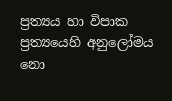ප්‍රත්‍යය හා විපාක ප්‍රත්‍යයෙහි අනුලෝමය නො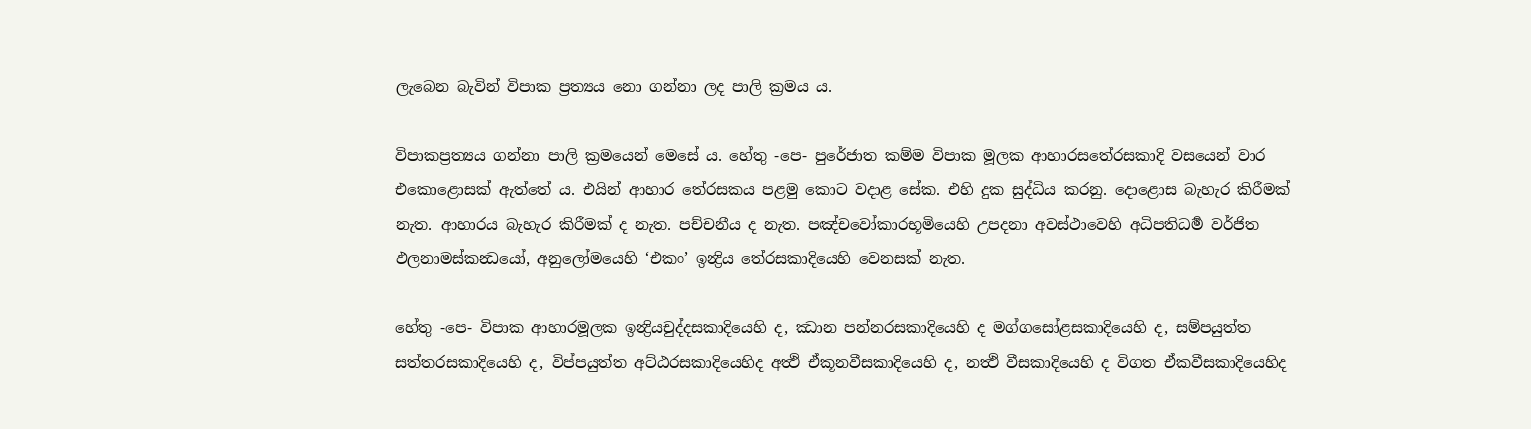ලැබෙන බැවින් විපාක ප්‍රත්‍යය නො ගන්නා ලද පාලි ක්‍රමය ය.

විපාකප්‍රත්‍යය ගන්නා පාලි ක්‍රමයෙන් මෙසේ ය. හේතු -පෙ- පුරේජාත කම්ම විපාක මූලක ආහාරසතේරසකාදි වසයෙන් වාර එකොළොසක් ඇත්තේ ය. එයින් ආහාර තේරසකය පළමු කොට වදාළ සේක. එහි දුක සුද්ධිය කරනු. දොළොස බැහැර කිරීමක් නැත. ආහාරය බැහැර කිරීමක් ද නැත. පච්චනීය ද නැත. පඤ්චවෝකාරභූමියෙහි උපදනා අවස්ථාවෙහි අධිපතිධර්‍ම වර්ජිත ඵලනාමස්කන්‍ධයෝ, අනුලෝමයෙහි ‘එකං’ ඉන්‍ද්‍රිය තේරසකාදියෙහි වෙනසක් නැත.

හේතු -පෙ- විපාක ආහාරමූලක ඉන්‍ද්‍රියචුද්දසකාදියෙහි ද, ඣාන පන්නරසකාදියෙහි ද මග්ගසෝළසකාදියෙහි ද, සම්පයුත්ත සත්තරසකාදියෙහි ද, විප්පයුත්ත අට්ඨරසකාදියෙහිද අත්‍ථි ඒකූනවීසකාදියෙහි ද, නත්‍ථි වීසකාදියෙහි ද විගත ඒකවීසකාදියෙහිද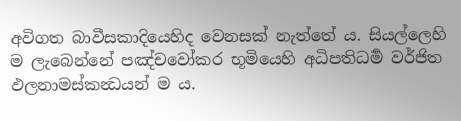අවිගත බාවීසකාදියෙහිද වෙනසක් නැත්තේ ය. සියල්ලෙහි ම ලැබෙන්නේ පඤ්චවෝකර භූමියෙහි අධිපතිධර්‍ම වර්ජිත ඵලනාමස්කන්‍ධයන් ම ය.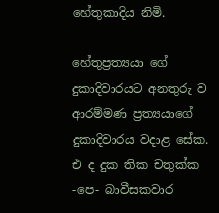හේතුකාදිය නිමි.

හේතුප්‍රත්‍යයා ගේ දුකාදිවාරයට අනතුරු ව ආරම්මණ ප්‍රත්‍යයාගේ දුකාදිවාරය වදාළ සේක. එ ද දුක තික චතුක්ක -පෙ- බාවීසකවාර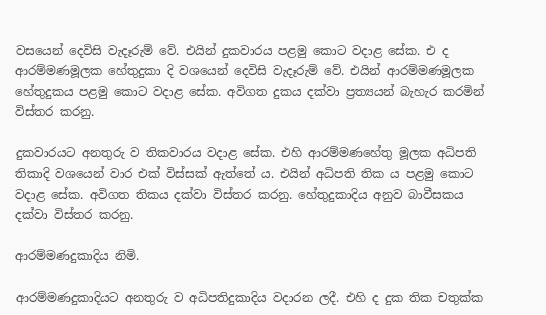වසයෙන් දෙවිසි වැදෑරුම් වේ. එයින් දුකවාරය පළමු කොට වදාළ සේක. එ ද ආරම්මණමූලක හේතුදුකා දි වශයෙන් දෙවිසි වැදෑරුම් වේ. එයින් ආරම්මණමූලක හේතුදුකය පළමු කොට වදාළ සේක. අවිගත දුකය දක්වා ප්‍රත්‍යයන් බැහැර කරමින් විස්තර කරනු.

දුකවාරයට අනතුරු ව තිකවාරය වදාළ සේක. එහි ආරම්මණහේතු මූලක අධිපති තිකාදි වශයෙන් වාර එක් විස්සක් ඇත්තේ ය. එයින් අධිපති තික ය පළමු කොට වදාළ සේක. අවිගත තිකය දක්වා විස්තර කරනු. හේතුදුකාදිය අනුව බාවීසකය දක්වා විස්තර කරනු.

ආරම්මණදුකාදිය නිමි.

ආරම්මණදුකාදියට අනතුරු ව අධිපතිදුකාදිය වදාරන ලදී. එහි ද දුක තික චතුක්ක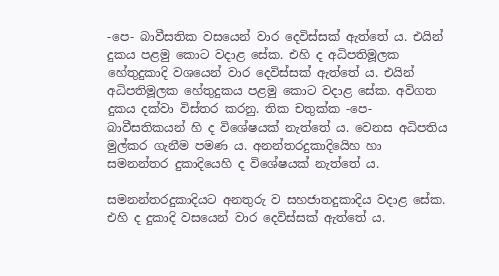-පෙ- බාවීසතික වසයෙන් වාර දෙවිස්සක් ඇත්තේ ය. එයින් දුකය පළමු කොට වදාළ සේක. එහි ද අධිපතිමූලක හේතුදුකාදි වශයෙන් වාර දෙවිස්සක් ඇත්තේ ය. එයින් අධිපතිමූලක හේතුදුකය පළමු කොට වදාළ සේක. අවිගත දුකය දක්වා විස්තර කරනු. තික චතුක්ක -පෙ- බාවීසතිකයන් හි ද විශේෂයක් නැත්තේ ය. වෙනස අධිපතිය මුල්කර ගැනීම පමණ ය. අනන්තරදුකාදියෙිහ හා සමනන්තර දුකාදියෙහි ද විශේෂයක් නැත්තේ ය.

සමනන්තරදුකාදියට අනතුරු ව සහජාතදුකාදිය වදාළ සේක. එහි ද දුකාදි වසයෙන් වාර දෙවිස්සක් ඇත්තේ ය.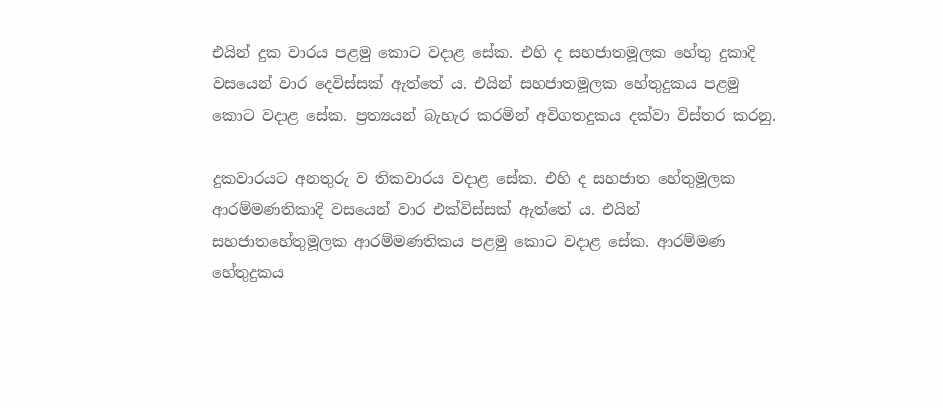එයින් දුක වාරය පළමු කොට වදාළ සේක. එහි ද සහජාතමූලක හේතු දුකාදි වසයෙන් වාර දෙවිස්සක් ඇත්තේ ය. එයින් සහජාතමූලක හේතුදුකය පළමු කොට වදාළ සේක. ප්‍රත්‍යයන් බැහැර කරමින් අවිගතදුකය දක්වා විස්තර කරනු.

දුකවාරයට අනතුරු ව තිකවාරය වදාළ සේක. එහි ද සහජාත හේතුමූලක ආරම්මණතිකාදි වසයෙන් වාර එක්විස්සක් ඇත්තේ ය. එයින් සහජාතහේතුමූලක ආරම්මණතිකය පළමු කොට වදාළ සේක. ආරම්මණ හේතුදුකය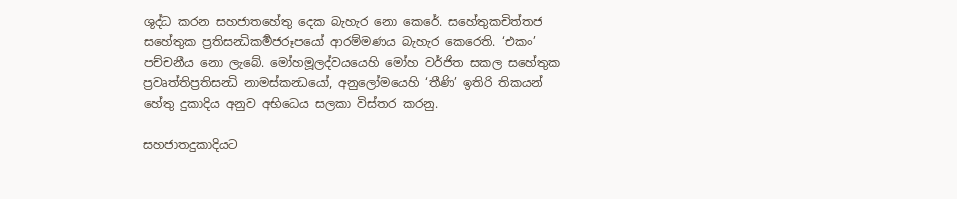ශුද්ධ කරන සහජාතහේතු දෙක බැහැර නො කෙරේ. සහේතුකචිත්තජ සහේතුක ප්‍රතිසන්‍ධිකර්‍මජරූපයෝ ආරම්මණය බැහැර කෙරෙති. ‘එකං’ පච්චනීය නො ලැබේ. මෝහමූලද්වයයෙහි මෝහ වර්ජිත සකල සහේතුක ප්‍රවෘත්තිප්‍රතිසන්‍ධි නාමස්කන්‍ධයෝ, අනුලෝමයෙහි ‘තීණි’ ඉතිරි තිකයන් හේතු දුකාදිය අනුව අභිධෙය සලකා විස්තර කරනු.

සහජාතදුකාදියට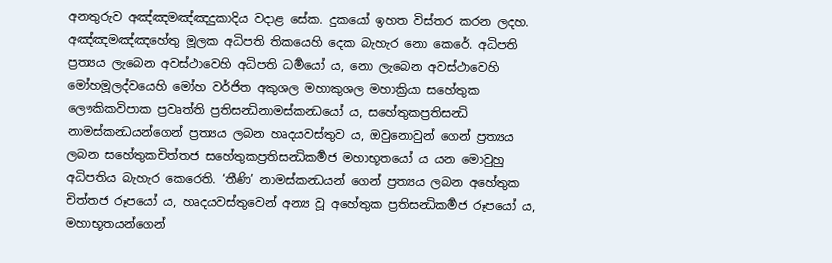අනතුරුව අඤ්ඤමඤ්ඤදුකාදිය වදාළ සේක. දුකයෝ ඉහත විස්තර කරන ලදහ. අඤ්ඤමඤ්ඤහේතු මූලක අධිපති තිකයෙහි දෙක බැහැර නො කෙරේ. අධිපති ප්‍රත්‍යය ලැබෙන අවස්ථාවෙහි අධිපති ධර්‍මයෝ ය, නො ලැබෙන අවස්ථාවෙහි මෝහමූලද්වයෙහි මෝහ වර්ජිත අකුශල මහාකුශල මහාක්‍රියා සහේතුක ලෞකිකවිපාක ප්‍රවෘත්ති ප්‍රතිසන්‍ධිනාමස්කන්‍ධයෝ ය, සහේතුකප්‍රතිසන්‍ධි නාමස්කන්‍ධයන්ගෙන් ප්‍රත්‍යය ලබන හෘදයවස්තුව ය, ඔවුනොවුන් ගෙන් ප්‍රත්‍යය ලබන සහේතුකචිත්තජ සහේතුකප්‍රතිසන්‍ධිකර්‍මජ මහාභූතයෝ ය යන මොවුහු අධිපතිය බැහැර කෙරෙති. ‘තීණි’ නාමස්කන්‍ධයන් ගෙන් ප්‍රත්‍යය ලබන අහේතුක චිත්තජ රූපයෝ ය, හෘදයවස්තුවෙන් අන්‍ය වූ අහේතුක ප්‍රතිසන්‍ධිකර්‍මජ රූපයෝ ය, මහාභූතයන්ගෙන්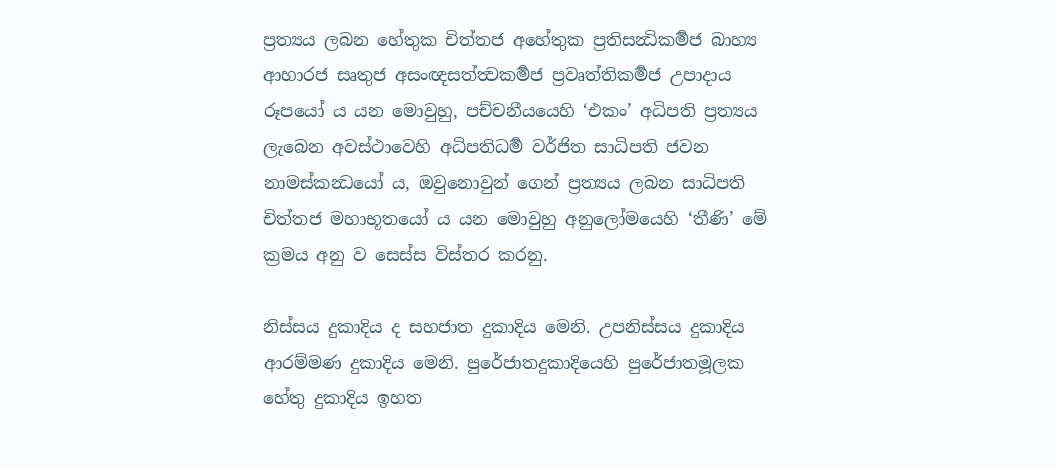ප්‍රත්‍යය ලබන හේතුක චිත්තජ අහේතුක ප්‍රතිසන්‍ධිකර්‍මජ බාහ්‍ය ආහාරජ සෘතුජ අසංඥසත්ත්‍වකර්‍මජ ප්‍රවෘත්තිකර්‍මජ උපාදාය රූපයෝ ය යන මොවුහු, පච්චනීයයෙහි ‘එකං’ අධිපති ප්‍රත්‍යය ලැබෙන අවස්ථාවෙහි අධිපතිධර්‍ම වර්ජිත සාධිපති ජවන නාමස්කන්‍ධයෝ ය, ඔවුනොවුන් ගෙන් ප්‍රත්‍යය ලබන සාධිපති චිත්තජ මහාභූතයෝ ය යන මොවුහු අනුලෝමයෙහි ‘තීණි’ මේ ක්‍රමය අනු ව සෙස්ස විස්තර කරනු.

නිස්සය දුකාදිය ද සහජාත දුකාදිය මෙනි. උපනිස්සය දුකාදිය ආරම්මණ දුකාදිය මෙනි. පුරේජාතදුකාදියෙහි පුරේජාතමූලක හේතු දුකාදිය ඉහත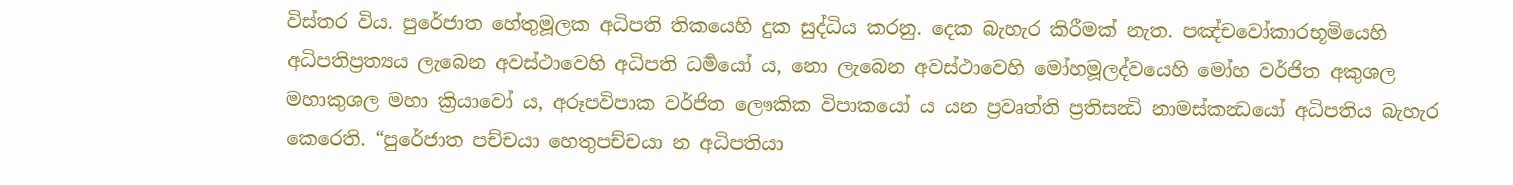විස්තර විය. පුරේජාත හේතුමූලක අධිපති තිකයෙහි දුක සුද්ධිය කරනු. දෙක බැහැර කිරීමක් නැත. පඤ්චවෝකාරභූමියෙහි අධිපතිප්‍රත්‍යය ලැබෙන අවස්ථාවෙහි අධිපති ධර්‍මයෝ ය, නො ලැබෙන අවස්ථාවෙහි මෝහමූලද්වයෙහි මෝහ වර්ජිත අකුශල මහාකුශල මහා ක්‍රියාවෝ ය, අරූපවිපාක වර්ජිත ලෞකික විපාකයෝ ය යන ප්‍රවෘත්ති ප්‍රතිසන්‍ධි නාමස්කන්‍ධයෝ අධිපතිය බැහැර කෙරෙති. “පුරේජාත පච්චයා හෙතුපච්චයා න අධිපතියා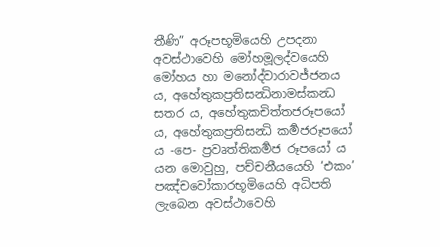තීණි” අරූපභූමියෙහි උපදනා අවස්ථාවෙහි මෝහමූලද්වයෙහි මෝහය හා මනෝද්වාරාවජ්ජනය ය, අහේතුකප්‍රතිසන්‍ධිනාමස්කන්‍ධ සතර ය, අහේතුකචිත්තජරූපයෝ ය, අහේතුකප්‍රතිසන්‍ධි කර්‍මජරූපයෝ ය -පෙ- ප්‍රවෘත්තිකර්‍මජ රූපයෝ ය යන මොවුහු, පච්චනීයයෙහි ‘එකං’ පඤ්චවෝකාරභූමියෙහි අධිපති ලැබෙන අවස්ථාවෙහි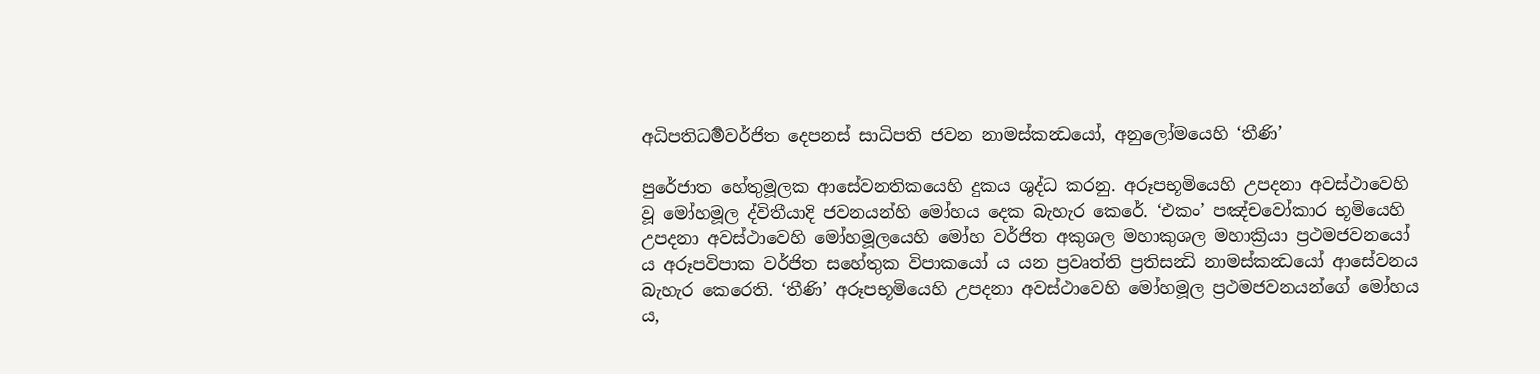අධිපතිධර්‍මවර්ජිත දෙපනස් සාධිපති ජවන නාමස්කන්‍ධයෝ, අනුලෝමයෙහි ‘තීණි’

පුරේජාත හේතුමූලක ආසේවනතිකයෙහි දුකය ශුද්ධ කරනු. අරූපභූමියෙහි උපදනා අවස්ථාවෙහි වූ මෝහමූල ද්විතීයාදි ජවනයන්හි මෝහය දෙක බැහැර කෙරේ. ‘එකං’ පඤ්චවෝකාර භූමියෙහි උපදනා අවස්ථාවෙහි මෝහමූලයෙහි මෝහ වර්ජිත අකුශල මහාකුශල මහාක්‍රියා ප්‍රථමජවනයෝ ය අරූපවිපාක වර්ජිත සහේතුක විපාකයෝ ය යන ප්‍රවෘත්ති ප්‍රතිසන්‍ධි නාමස්කන්‍ධයෝ ආසේවනය බැහැර කෙරෙති. ‘තීණි’ අරූපභූමියෙහි උපදනා අවස්ථාවෙහි මෝහමූල ප්‍රථමජවනයන්ගේ මෝහය ය,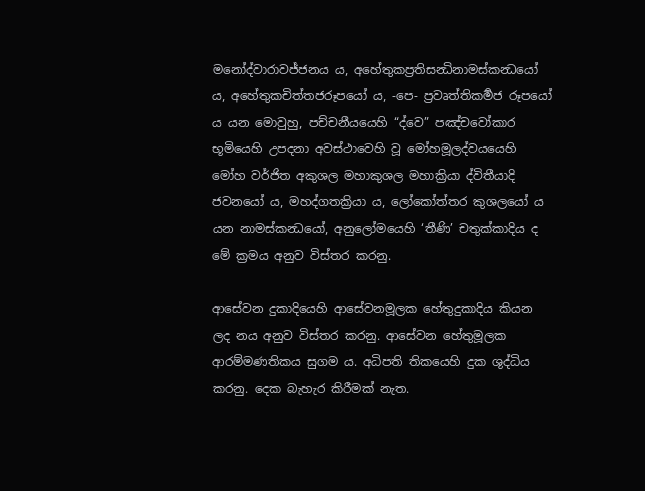මනෝද්වාරාවජ්ජනය ය, අහේතුකප්‍රතිසන්‍ධිනාමස්කන්‍ධයෝ ය, අහේතුකචිත්තජරූපයෝ ය, -පෙ- ප්‍රවෘත්තිකර්‍මජ රූපයෝ ය යන මොවුහු, පච්චනීයයෙහි “ද්වෙ” පඤ්චවෝකාර භූමියෙහි උපදනා අවස්ථාවෙහි වූ මෝහමූලද්වයයෙහි මෝහ වර්ජිත අකුශල මහාකුශල මහාක්‍රියා ද්විතීයාදි ජවනයෝ ය, මහද්ගතක්‍රියා ය, ලෝකෝත්තර කුශලයෝ ය යන නාමස්කන්‍ධයෝ, අනුලෝමයෙහි ‘තීණි’ චතුක්කාදිය ද මේ ක්‍රමය අනුව විස්තර කරනු.

ආසේවන දුකාදියෙහි ආසේවනමූලක හේතුදුකාදිය කියන ලද නය අනුව විස්තර කරනු. ආසේවන හේතුමූලක ආරම්මණතිකය සුගම ය. අධිපති තිකයෙහි දුක ශුද්ධිය කරනු. දෙක බැහැර කිරීමක් නැත.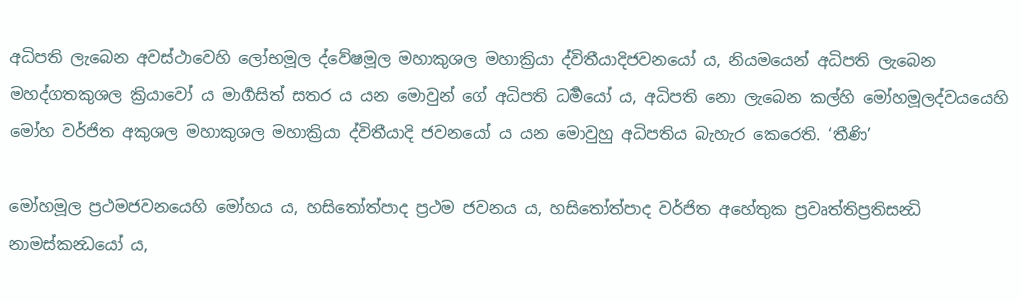අධිපති ලැබෙන අවස්ථාවෙහි ලෝභමූල ද්වේෂමූල මහාකුශල මහාක්‍රියා ද්විතීයාදිජවනයෝ ය, නියමයෙන් අධිපති ලැබෙන මහද්ගතකුශල ක්‍රියාවෝ ය මාර්‍ගසිත් සතර ය යන මොවුන් ගේ අධිපති ධර්‍මයෝ ය, අධිපති නො ලැබෙන කල්හි මෝහමූලද්වයයෙහි මෝහ වර්ජිත අකුශල මහාකුශල මහාක්‍රියා ද්විතීයාදි ජවනයෝ ය යන මොවුහු අධිපතිය බැහැර කෙරෙති. ‘තීණි’

මෝහමූල ප්‍රථමජවනයෙහි මෝහය ය, හසිතෝත්පාද ප්‍රථම ජවනය ය, හසිතෝත්පාද වර්ජිත අහේතුක ප්‍රවෘත්තිප්‍රතිසන්‍ධි නාමස්කන්‍ධයෝ ය,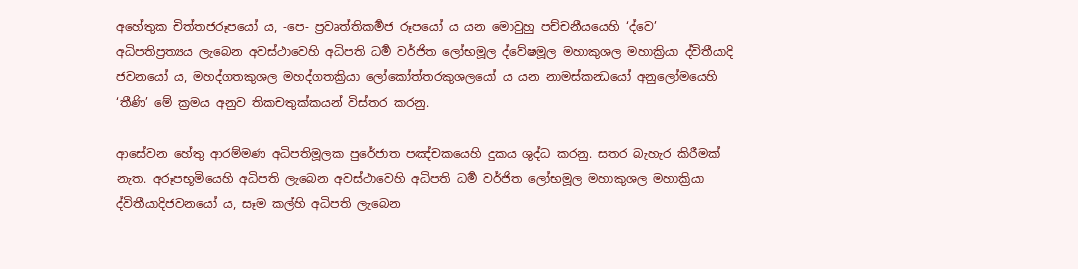අහේතුක චිත්තජරූපයෝ ය, -පෙ- ප්‍රවෘත්තිකර්‍මජ රූපයෝ ය යන මොවුහු පච්චනීයයෙහි ‘ද්වෙ’ අධිපතිප්‍රත්‍යය ලැබෙන අවස්ථාවෙහි අධිපති ධර්‍ම වර්ජිත ලෝභමූල ද්වේෂමූල මහාකුශල මහාක්‍රියා ද්විතීයාදි ජවනයෝ ය, මහද්ගතකුශල මහද්ගතක්‍රියා ලෝකෝත්තරකුශලයෝ ය යන නාමස්කන්‍ධයෝ අනුලෝමයෙහි ‘තීණි’ මේ ක්‍රමය අනුව තිකචතුක්කයන් විස්තර කරනු.

ආසේවන හේතු ආරම්මණ අධිපතිමූලක පුරේජාත පඤ්චකයෙහි දුකය ශුද්ධ කරනු. සතර බැහැර කිරීමක් නැත. අරූපභූමියෙහි අධිපති ලැබෙන අවස්ථාවෙහි අධිපති ධර්‍ම වර්ජිත ලෝභමූල මහාකුශල මහාක්‍රියා ද්විතීයාදිජවනයෝ ය, සෑම කල්හි අධිපති ලැබෙන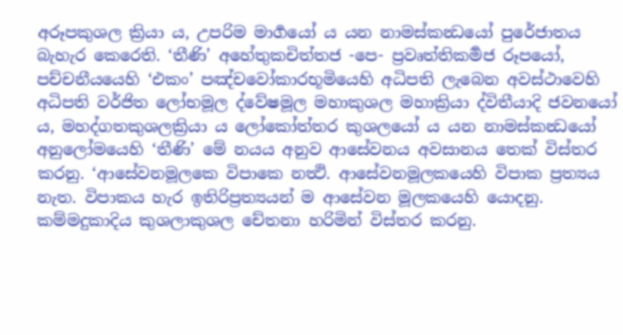අරූපකුශල ක්‍රියා ය, උපරිම මාර්‍ගයෝ ය යන නාමස්කන්‍ධයෝ පුරේජාතය බැහැර කෙරෙති. ‘තීණි’ අහේතුකචිත්තජ -පෙ- ප්‍රවෘත්තිකර්‍මජ රූපයෝ, පච්චනීයයෙහි ‘එකං’ පඤ්චවෝකාරභූමියෙහි අධිපති ලැබෙන අවස්ථාවෙහි අධිපති වර්ජිත ලෝභමූල ද්වේෂමූල මහාකුශල මහාක්‍රියා ද්විතීයාදි ජවනයෝ ය, මහද්ගතකුශලක්‍රියා ය ලෝකෝත්තර කුශලයෝ ය යන නාමස්කන්‍ධයෝ අනුලෝමයෙහි ‘තීණි’ මේ නයය අනුව ආසේවනය අවසානය තෙක් විස්තර කරනු. ‘ආසේවනමූලකෙ විපාකෙ නත්‍ථි. ආසේවනමූලකයෙහි විපාක ප්‍රත්‍යය නැත. විපාකය හැර ඉතිරිප්‍රත්‍යයන් ම ආසේවන මූලකයෙහි යොදනු. කම්මදුකාදිය කුශලාකුශල චේතනා හරිමින් විස්තර කරනු.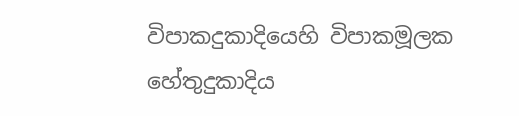විපාකදුකාදියෙහි විපාකමූලක හේතුදුකාදිය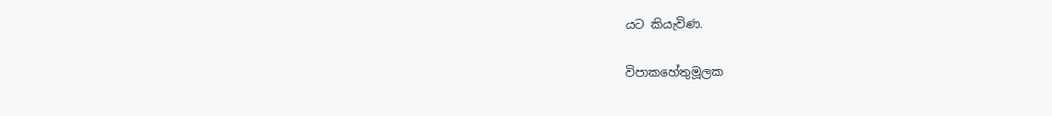යට කියැවිණ.

විපාකහේතුමූලක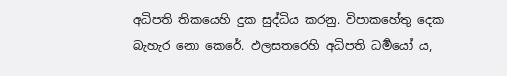අධිපති තිකයෙහි දුක සුද්ධිය කරනු. විපාකහේතු දෙක බැහැර නො කෙරේ. ඵලසතරෙහි අධිපති ධර්‍මයෝ ය,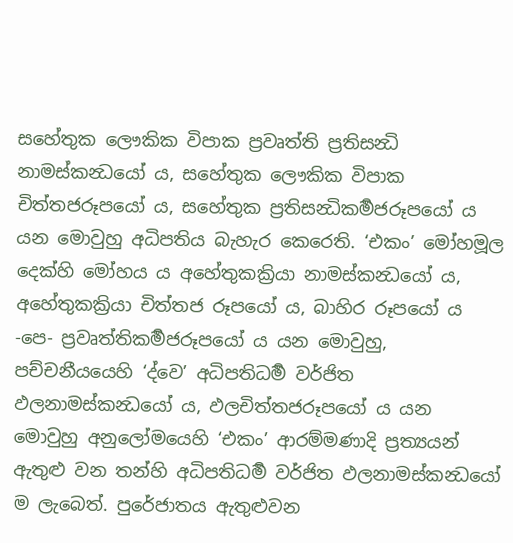සහේතුක ලෞකික විපාක ප්‍රවෘත්ති ප්‍රතිසන්‍ධි නාමස්කන්‍ධයෝ ය, සහේතුක ලෞකික විපාක චිත්තජරූපයෝ ය, සහේතුක ප්‍රතිසන්‍ධිකර්‍මජරූපයෝ ය යන මොවුහු අධිපතිය බැහැර කෙරෙති. ‘එකං’ මෝහමූල දෙක්හි මෝහය ය අහේතුකක්‍රියා නාමස්කන්‍ධයෝ ය, අහේතුකක්‍රියා චිත්තජ රූපයෝ ය, බාහිර රූපයෝ ය -පෙ- ප්‍රවෘත්තිකර්‍මජරූපයෝ ය යන මොවුහු, පච්චනීයයෙහි ‘ද්වෙ’ අධිපතිධර්‍ම වර්ජිත ඵලනාමස්කන්‍ධයෝ ය, ඵලචිත්තජරූපයෝ ය යන මොවුහු අනුලෝමයෙහි ‘එකං’ ආරම්මණාදි ප්‍රත්‍යයන් ඇතුළු වන තන්හි අධිපතිධර්‍ම වර්ජිත ඵලනාමස්කන්‍ධයෝ ම ලැබෙත්. පුරේජාතය ඇතුළුවන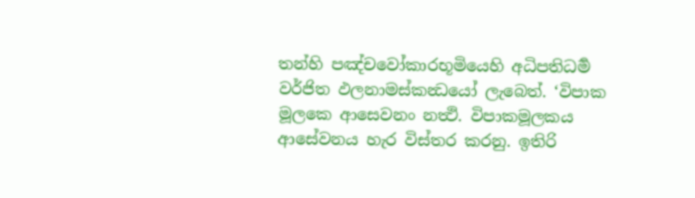තන්හි පඤ්චවෝකාරභූමියෙහි අධිපතිධර්‍ම වර්ජිත ඵලනාමස්කන්‍ධයෝ ලැබෙත්. ‘විපාක මූලකෙ ආසෙවනං නත්‍ථි. විපාකමූලකය ආසේවනය හැර විස්තර කරනු. ඉතිරි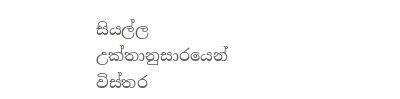සියල්ල උක්තානුසාරයෙන් විස්තර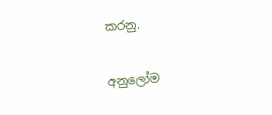කරනු.

අනුලෝම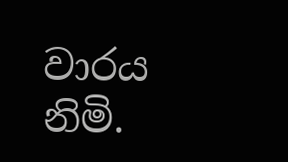වාරය නිමි.